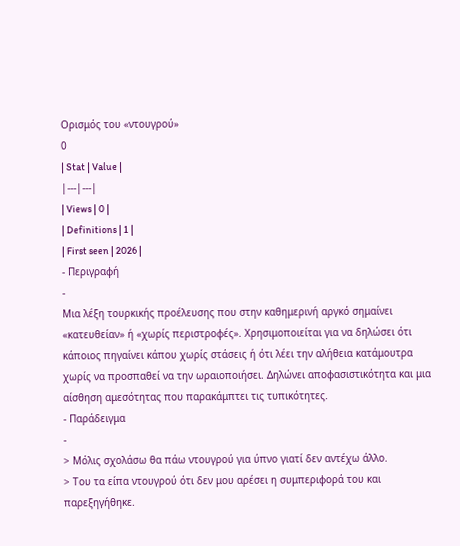Ορισμός του «ντουγρού»
0
| Stat | Value |
|---|---|
| Views | 0 |
| Definitions | 1 |
| First seen | 2026 |
- Περιγραφή
-
Μια λέξη τουρκικής προέλευσης που στην καθημερινή αργκό σημαίνει «κατευθείαν» ή «χωρίς περιστροφές». Χρησιμοποιείται για να δηλώσει ότι κάποιος πηγαίνει κάπου χωρίς στάσεις ή ότι λέει την αλήθεια κατάμουτρα χωρίς να προσπαθεί να την ωραιοποιήσει. Δηλώνει αποφασιστικότητα και μια αίσθηση αμεσότητας που παρακάμπτει τις τυπικότητες.
- Παράδειγμα
-
> Μόλις σχολάσω θα πάω ντουγρού για ύπνο γιατί δεν αντέχω άλλο.
> Του τα είπα ντουγρού ότι δεν μου αρέσει η συμπεριφορά του και παρεξηγήθηκε.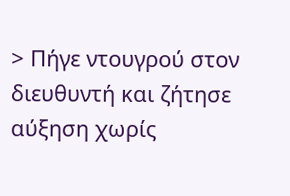> Πήγε ντουγρού στον διευθυντή και ζήτησε αύξηση χωρίς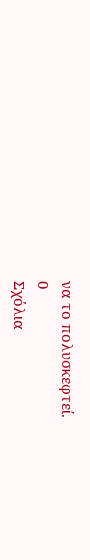να το πολυσκεφτεί.
0
Σχόλια